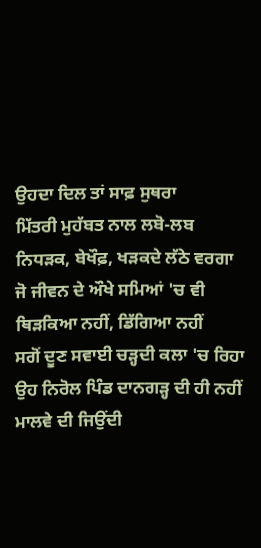ਉਹਦਾ ਦਿਲ ਤਾਂ ਸਾਫ਼ ਸੁਥਰਾ
ਮਿੱਤਰੀ ਮੁਹੱਬਤ ਨਾਲ ਲਬੋ-ਲਬ
ਨਿਧੜਕ, ਬੇਖੌਫ਼, ਖੜਕਦੇ ਲੱਠੇ ਵਰਗਾ
ਜੋ ਜੀਵਨ ਦੇ ਔਖੇ ਸਮਿਆਂ 'ਚ ਵੀ
ਥਿੜਕਿਆ ਨਹੀਂ, ਡਿੱਗਿਆ ਨਹੀਂ
ਸਗੋਂ ਦੂਣ ਸਵਾਈ ਚੜ੍ਹਦੀ ਕਲਾ 'ਚ ਰਿਹਾ
ਉਹ ਨਿਰੋਲ ਪਿੰਡ ਦਾਨਗੜ੍ਹ ਦੀ ਹੀ ਨਹੀਂ
ਮਾਲਵੇ ਦੀ ਜਿਉਂਦੀ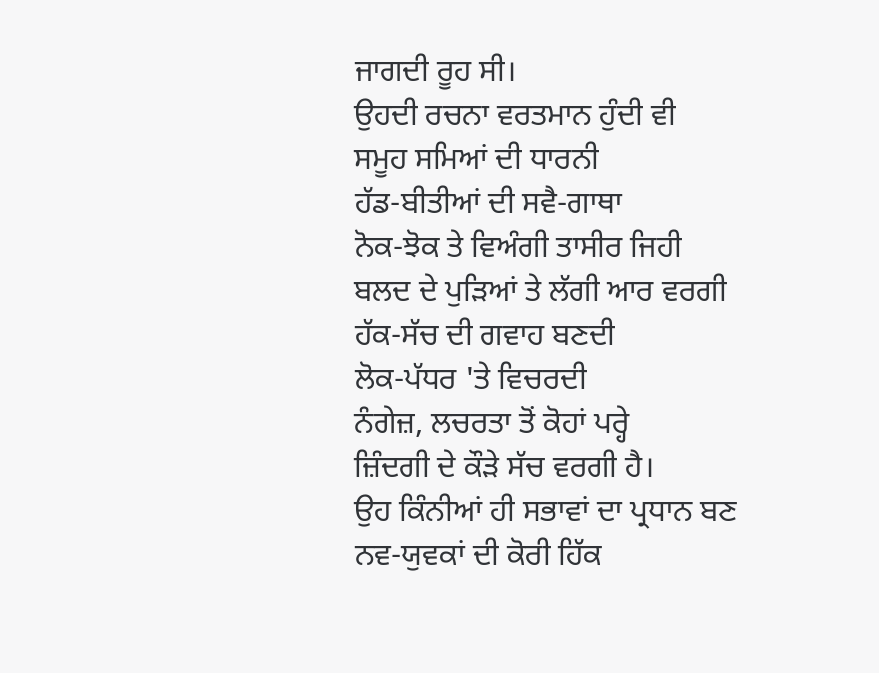ਜਾਗਦੀ ਰੂਹ ਸੀ।
ਉਹਦੀ ਰਚਨਾ ਵਰਤਮਾਨ ਹੁੰਦੀ ਵੀ
ਸਮੂਹ ਸਮਿਆਂ ਦੀ ਧਾਰਨੀ
ਹੱਡ-ਬੀਤੀਆਂ ਦੀ ਸਵੈ-ਗਾਥਾ
ਨੋਕ-ਝੋਕ ਤੇ ਵਿਅੰਗੀ ਤਾਸੀਰ ਜਿਹੀ
ਬਲਦ ਦੇ ਪੁੜਿਆਂ ਤੇ ਲੱਗੀ ਆਰ ਵਰਗੀ
ਹੱਕ-ਸੱਚ ਦੀ ਗਵਾਹ ਬਣਦੀ
ਲੋਕ-ਪੱਧਰ 'ਤੇ ਵਿਚਰਦੀ
ਨੰਗੇਜ਼, ਲਚਰਤਾ ਤੋਂ ਕੋਹਾਂ ਪਰ੍ਹੇ
ਜ਼ਿੰਦਗੀ ਦੇ ਕੌੜੇ ਸੱਚ ਵਰਗੀ ਹੈ।
ਉਹ ਕਿੰਨੀਆਂ ਹੀ ਸਭਾਵਾਂ ਦਾ ਪ੍ਰਧਾਨ ਬਣ
ਨਵ-ਯੁਵਕਾਂ ਦੀ ਕੋਰੀ ਹਿੱਕ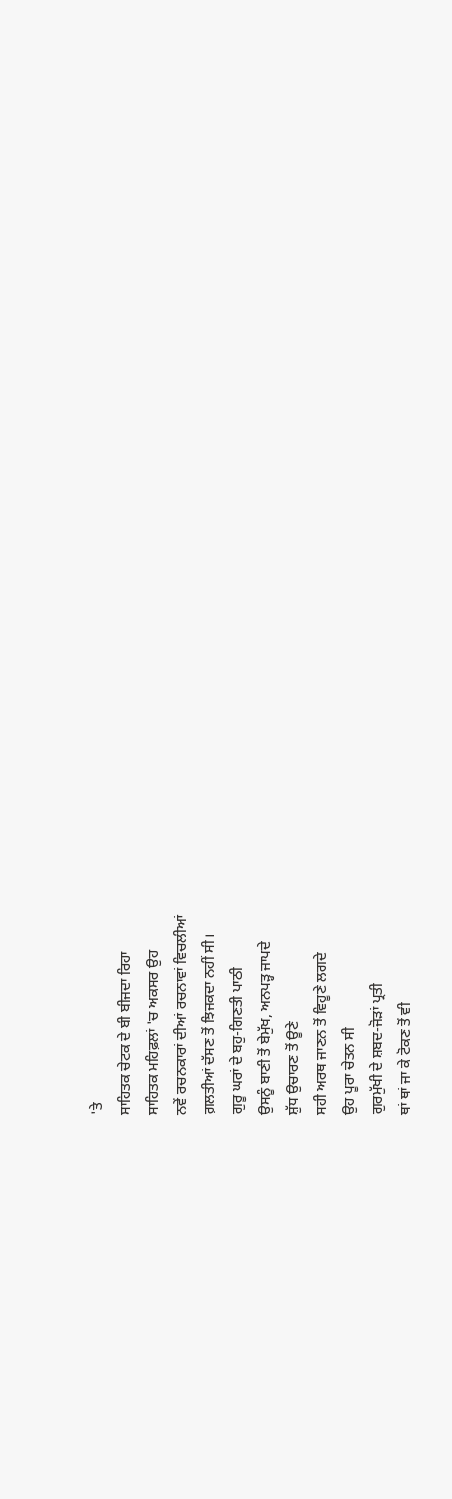'ਤੇ
ਸਾਹਿਤਕ ਚੇਟਕ ਦੇ ਬੀ ਬੀਜਦਾ ਰਿਹਾ
ਸਾਹਿਤਕ ਮਹਿਫ਼ਲਾਂ 'ਚ ਅਕਸਰ ਉਹ
ਨਵੇਂ ਰਚਨਕਾਰਾਂ ਦੀਆਂ ਰਚਨਾਵਾਂ ਵਿਚਲੀਆਂ
ਗ਼ਲਤੀਆਂ ਦੱਸਣ ਤੋਂ ਝਿਜਕਦਾ ਨਹੀਂ ਸੀ।
ਗੁਰੂ ਘਰਾਂ ਦੇ ਬਹੁ-ਗਿਣਤੀ ਪਾਠੀ
ਉਸਨੂੰ ਬਾਣੀ ਤੋਂ ਬੇਮੁੱਖ, ਅਨਪੜ੍ਹ ਜਾਪਦੇ
ਸ਼ੁੱਧ ਉਚਾਰਣ ਤੋਂ ਊਣੇ
ਸਹੀ ਅਰਥ ਜਾਣਨ ਤੋਂ ਵਿਹੂਣੇ ਲਗਦੇ
ਉਹ ਪੂਰਾ ਚੇਤਨ ਸੀ
ਗੁਰਮੁੱਖੀ ਦੇ ਸ਼ਬਦ-ਜੋੜਾਂ ਪ੍ਰਤੀ
ਥਾਂ ਥਾਂ ਜਾ ਕੇ ਟੋਕਣ ਤੋਂ ਵੀ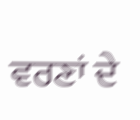ਵਰਣਾਂ ਦੇ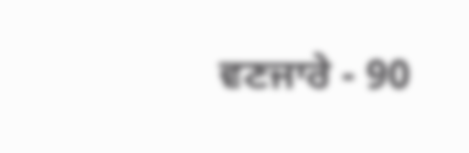ਵਣਜਾਰੇ - 90